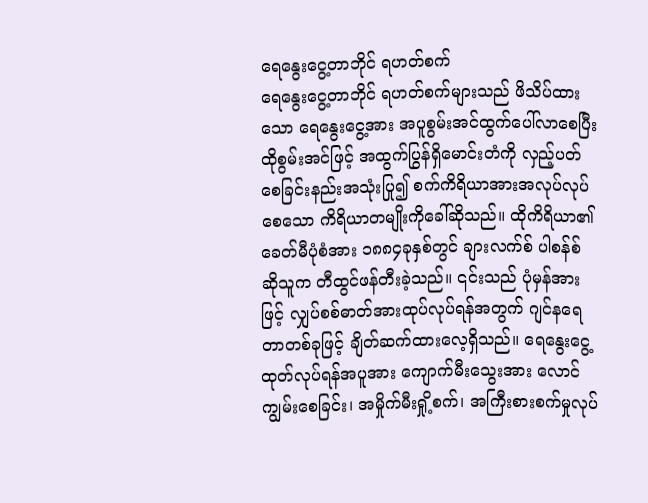ရေနွေးငွေ့တာဘိုင် ရဟတ်စက်
ရေနွေးငွေ့တာဘိုင် ရဟတ်စက်များသည် ဖိသိပ်ထားသော ရေနွေးငွေ့အား အပူစွမ်းအင်ထွက်ပေါ်လာစေပြီး ထိုစွမ်းအင်ဖြင့် အထွက်ပြွန်ရှိမောင်းတံကို လှည့်ပတ်စေခြင်းနည်းအသုံးပြု၍ စက်ကိရိယာအားအလုပ်လုပ်စေသော ကိရိယာတမျိုးကိုခေါ်ဆိုသည်။ ထိုကိရိယာ၏ခေတ်မီပုံစံအား ၁၈၈၄ခုနှစ်တွင် ချားလက်စ် ပါစန်စ် ဆိုသူက တီထွင်ဖန်တီးခဲ့သည်။ ၎င်းသည် ပုံမှန်အားဖြင့် လျှပ်စစ်ဓာတ်အားထုပ်လုပ်ရန်အတွက် ဂျင်နရေတာတစ်ခုဖြင့် ချိတ်ဆက်ထားလေ့ရှိသည်။ ရေနွေးငွေ့ထုတ်လုပ်ရန်အပူအား ကျောက်မီးသွေးအား လောင်ကျွမ်းစေခြင်း၊ အမှိုက်မီးရှို့စက်၊ အကြီးစားစက်မှုလုပ်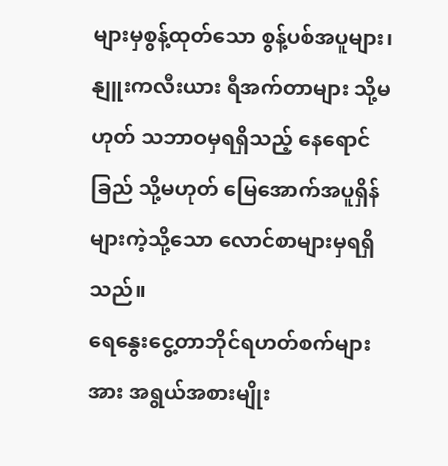များမှစွန့်ထုတ်သော စွန့်ပစ်အပူများ၊ နျူးကလီးယား ရီအက်တာများ သို့မဟုတ် သဘာဝမှရရှိသည့် နေရောင်ခြည် သို့မဟုတ် မြေအောက်အပူရှိန်များကဲ့သို့သော လောင်စာများမှရရှိသည်။
ရေနွေးငွေ့တာဘိုင်ရဟတ်စက်များအား အရွယ်အစားမျိုး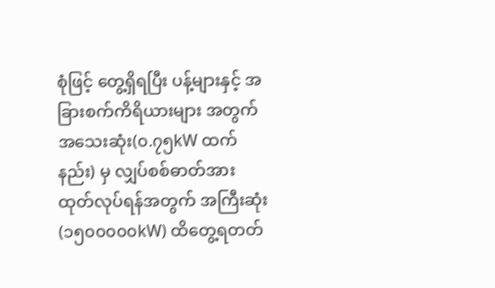စုံဖြင့် တွေ့ရှိရပြီး ပန့်များနှင့် အခြားစက်ကိရိယားများ အတွက် အသေးဆုံး(၀.၇၅kW ထက်နည်း) မှ လျှပ်စစ်ဓာတ်အားထုတ်လုပ်ရန်အတွက် အကြီးဆုံး (၁၅၀၀၀၀၀kW) ထိတွေ့ရတတ်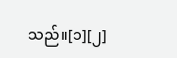သည်။[၁][၂]